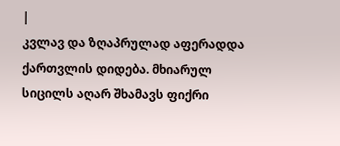|
კვლავ და ზღაპრულად აფერადდა ქართვლის დიდება. მხიარულ სიცილს აღარ შხამავს ფიქრი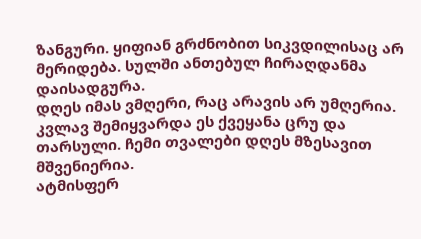ზანგური. ყიფიან გრძნობით სიკვდილისაც არ მერიდება. სულში ანთებულ ჩირაღდანმა დაისადგურა.
დღეს იმას ვმღერი, რაც არავის არ უმღერია. კვლავ შემიყვარდა ეს ქვეყანა ცრუ და თარსული. ჩემი თვალები დღეს მზესავით მშვენიერია.
ატმისფერ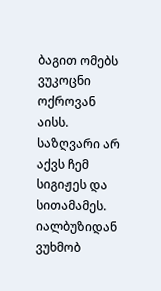ბაგით ომებს ვუკოცნი ოქროვან აისს. საზღვარი არ აქვს ჩემ სიგიჟეს და სითამამეს. იალბუზიდან ვუხმობ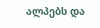ალპებს და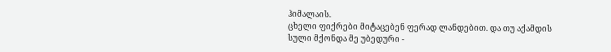ჰიმალაის.
ცხელი ფიქრები მიტაცებენ ფერად ლანდებით. და თუ აქამდის სული მქონდა მე უბედური -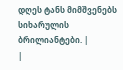დღეს ტანს მიმშვენებს სიხარულის ბრილიანტები. |
|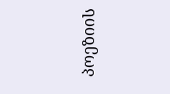პოეზიის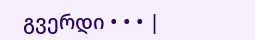გვერდი • • • |